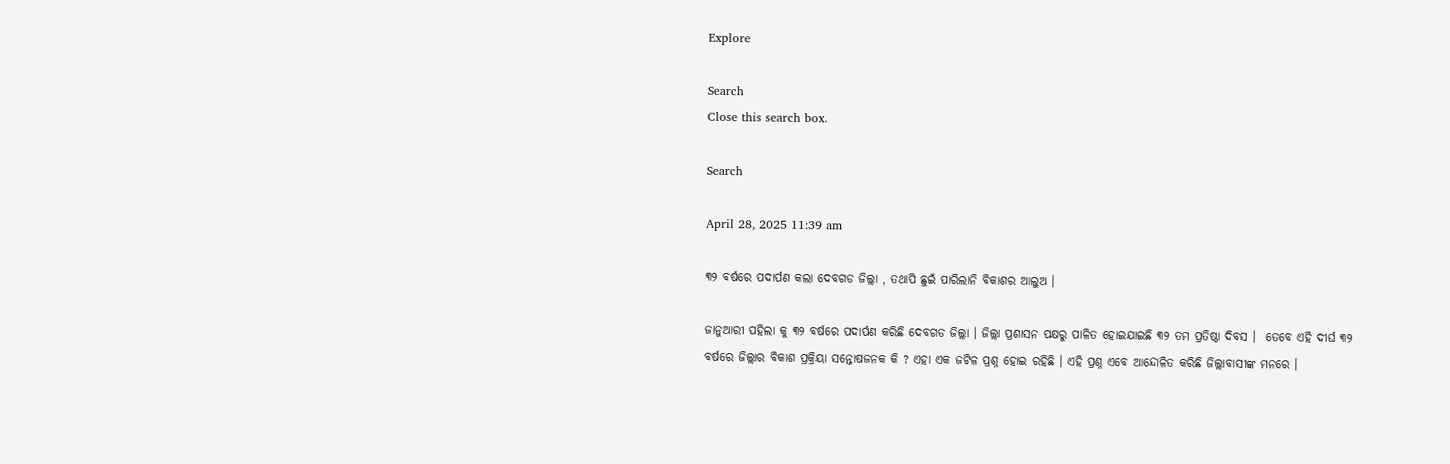Explore

Search
Close this search box.

Search

April 28, 2025 11:39 am

୩୨ ବର୍ଷରେ ପଦାର୍ପଣ କଲା ଦେବଗଡ ଜିଲ୍ଲା , ତଥାପି ଛୁଇଁ ପାରିଲାନି ବିକାଶର ଆଲୁଅ ।

ଜାନୁଆରୀ ପହିଲା କୁ ୩୨ ବର୍ଷରେ ପଦାର୍ପଣ କରିଛି ଦେବଗଡ ଜିଲ୍ଲା । ଜିଲ୍ଲା ପ୍ରଶାସନ ପକ୍ଷରୁ ପାଳିତ ହୋଇଯାଇଛି ୩୨ ତମ ପ୍ରତିଷ୍ଠା ଦିବସ ।  ତେବେ ଏହି ଦୀର୍ଘ ୩୨ ବର୍ଷରେ ଜିଲ୍ଲାର ବିକାଶ ପ୍ରକ୍ରିୟା ସନ୍ତୋଷଜନକ କି ? ଏହା ଏକ ଜଟିଳ ପ୍ରଶ୍ନ ହୋଇ ରହିଛି । ଏହି ପ୍ରଶ୍ନ ଏବେ ଆନ୍ଦୋଳିତ କରିଛି ଜିଲ୍ଲାବାସୀଙ୍କ ମନରେ ।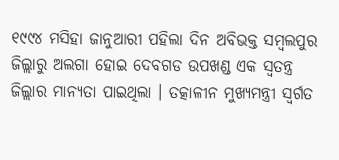୧୯୯୪ ମସିହା ଜାନୁଆରୀ ପହିଲା ଦିନ ଅବିଭକ୍ତ ସମ୍ବଲପୁର ଜିଲ୍ଲାରୁ ଅଲଗା ହୋଇ ଦେବଗଡ ଉପଖଣ୍ଡ ଏକ ସ୍ବତନ୍ତ୍ର ଜିଲ୍ଲାର ମାନ୍ୟତା ପାଇଥିଲା । ତତ୍କାଳୀନ ମୁଖ୍ୟମନ୍ତ୍ରୀ ସ୍ବର୍ଗତ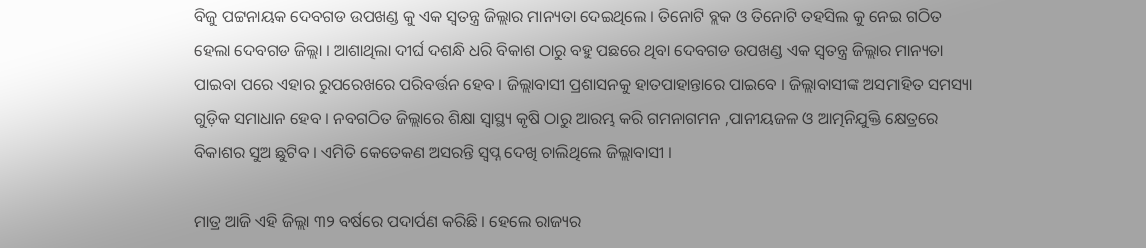ବିଜୁ ପଟ୍ଟନାୟକ ଦେବଗଡ ଉପଖଣ୍ଡ କୁ ଏକ ସ୍ବତନ୍ତ୍ର ଜିଲ୍ଲାର ମାନ୍ୟତା ଦେଇଥିଲେ । ତିନୋଟି ବ୍ଲକ ଓ ତିନୋଟି ତହସିଲ କୁ ନେଇ ଗଠିତ ହେଲା ଦେବଗଡ ଜିଲ୍ଲା । ଆଶାଥିଲା ଦୀର୍ଘ ଦଶନ୍ଧି ଧରି ବିକାଶ ଠାରୁ ବହୁ ପଛରେ ଥିବା ଦେବଗଡ ଉପଖଣ୍ଡ ଏକ ସ୍ବତନ୍ତ୍ର ଜିଲ୍ଲାର ମାନ୍ୟତା ପାଇବା ପରେ ଏହାର ରୁପରେଖରେ ପରିବର୍ତ୍ତନ ହେବ । ଜିଲ୍ଲାବାସୀ ପ୍ରଶାସନକୁ ହାତପାହାନ୍ତାରେ ପାଇବେ । ଜିଲ୍ଲାବାସୀଙ୍କ ଅସମାହିତ ସମସ୍ୟା ଗୁଡ଼ିକ ସମାଧାନ ହେବ । ନବଗଠିତ ଜିଲ୍ଲାରେ ଶିକ୍ଷା ସ୍ୱାସ୍ଥ୍ୟ କୃଷି ଠାରୁ ଆରମ୍ଭ କରି ଗମନାଗମନ ,ପାନୀୟଜଳ ଓ ଆତ୍ମନିଯୁକ୍ତି କ୍ଷେତ୍ରରେ ବିକାଶର ସୁଅ ଛୁଟିବ । ଏମିତି କେତେକଣ ଅସରନ୍ତି ସ୍ବପ୍ନ ଦେଖି ଚାଲିଥିଲେ ଜିଲ୍ଲାବାସୀ ।

ମାତ୍ର ଆଜି ଏହି ଜିଲ୍ଲା ୩୨ ବର୍ଷରେ ପଦାର୍ପଣ କରିଛି । ହେଲେ ରାଜ୍ୟର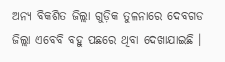ଅନ୍ୟ ବିକଶିତ ଜିଲ୍ଲା ଗୁଡ଼ିକ ତୁଳନାରେ ଦେବଗଡ ଜିଲ୍ଲା ଏବେବି ବହୁ ପଛରେ ଥିବା ଦେଖାଯାଇଛି ।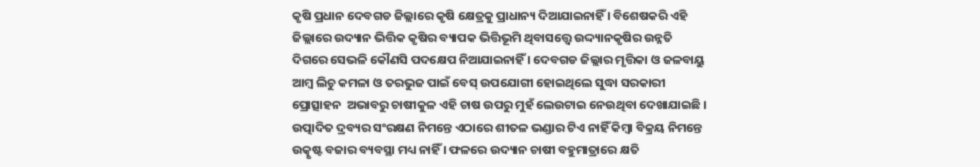କୃଷି ପ୍ରଧାନ ଦେବଗଡ ଜିଲ୍ଲାରେ କୃଷି କ୍ଷେତ୍ରକୁ ପ୍ରାଧାନ୍ୟ ଦିଆଯାଇନାହିଁ । ବିଶେଷକରି ଏହି ଜିଲ୍ଲାରେ ଉଦ୍ୟାନ ଭିତ୍ତିକ କୃଷିର ବ୍ୟାପକ ଭିତ୍ତିଭୂମି ଥିବାସତ୍ତ୍ୱେ ଉଦ୍ଦ୍ୟାନକୃଷିର ଉନ୍ନତି ଦିଗରେ ସେଭଳି କୌଣସି ପଦକ୍ଷେପ ନିଆଯାଇନାହିଁ । ଦେବଗଡ ଜିଲ୍ଲାର ମୃତ୍ତିକା ଓ ଜଳବାୟୁ ଆମ୍ବ ଲିଚୁ କମଳା ଓ ତରଭୁଜ ପାଇଁ ବେସ୍ ଉପଯୋଗୀ ହୋଇଥିଲେ ସୁଦ୍ଧା ସରକାରୀ ପ୍ରୋତ୍ସାହନ  ଅଭାବରୁ ଚାଷୀକୁଳ ଏହି ଚାଷ ଉପରୁ ମୁହଁ ଲେଉଟାଇ ନେଉଥିବା ଦେଖାଯାଇଛି । ଉତ୍ପାଦିତ ଦ୍ରବ୍ୟର ସଂରକ୍ଷଣ ନିମନ୍ତେ ଏଠାରେ ଶୀତଳ ଭଣ୍ଡାର ଟିଏ ନାହିଁ କିମ୍ବା ବିକ୍ରୟ ନିମନ୍ତେ ଉତ୍କୃଷ୍ଟ ବଜାର ବ୍ୟବସ୍ଥା ମଧ୍ୟ ନାହିଁ । ଫଳରେ ଉଦ୍ୟାନ ଚାଷୀ ବହୁମାତ୍ରାରେ କ୍ଷତି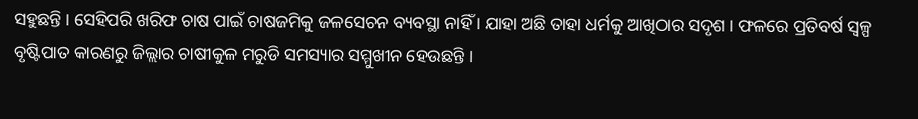ସହୁଛନ୍ତି । ସେହିପରି ଖରିଫ ଚାଷ ପାଇଁ ଚାଷଜମିକୁ ଜଳସେଚନ ବ୍ୟବସ୍ଥା ନାହିଁ । ଯାହା ଅଛି ତାହା ଧର୍ମକୁ ଆଖିଠାର ସଦୃଶ । ଫଳରେ ପ୍ରତିବର୍ଷ ସ୍ୱଳ୍ପ ବୃଷ୍ଟିପାତ କାରଣରୁ ଜିଲ୍ଲାର ଚାଷୀକୁଳ ମରୁଡି ସମସ୍ୟାର ସମ୍ମୁଖୀନ ହେଉଛନ୍ତି ।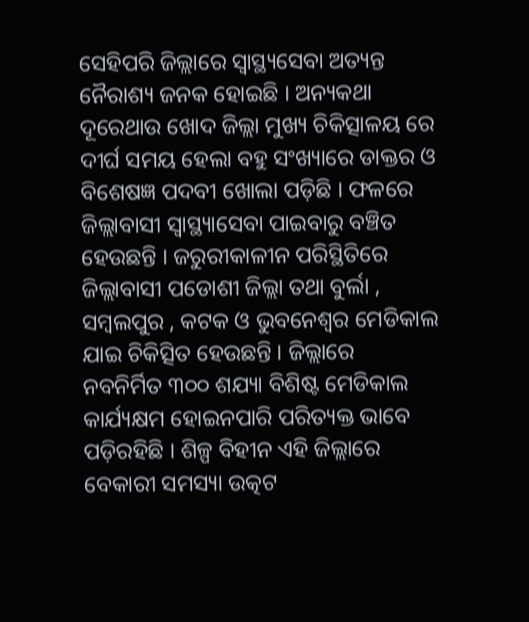ସେହିପରି ଜିଲ୍ଲାରେ ସ୍ୱାସ୍ଥ୍ୟସେବା ଅତ୍ୟନ୍ତ ନୈରାଶ୍ୟ ଜନକ ହୋଇଛି । ଅନ୍ୟକଥା ଦୂରେଥାଉ ଖୋଦ ଜିଲ୍ଲା ମୁଖ୍ୟ ଚିକିତ୍ସାଳୟ ରେ ଦୀର୍ଘ ସମୟ ହେଲା ବହୁ ସଂଖ୍ୟାରେ ଡାକ୍ତର ଓ ବିଶେଷଜ୍ଞ ପଦବୀ ଖୋଲା ପଡ଼ିଛି । ଫଳରେ ଜିଲ୍ଲାବାସୀ ସ୍ୱାସ୍ଥ୍ୟାସେବା ପାଇବାରୁ ବଞ୍ଚିତ ହେଉଛନ୍ତି । ଜରୁରୀକାଳୀନ ପରିସ୍ଥିତିରେ ଜିଲ୍ଲାବାସୀ ପଡୋଶୀ ଜିଲ୍ଲା ତଥା ବୁର୍ଲା , ସମ୍ବଲପୁର , କଟକ ଓ ଭୁବନେଶ୍ବର ମେଡିକାଲ ଯାଇ ଚିକିତ୍ସିତ ହେଉଛନ୍ତି । ଜିଲ୍ଲାରେ ନବନିର୍ମିତ ୩୦୦ ଶଯ୍ୟା ବିଶିଷ୍ଟ ମେଡିକାଲ କାର୍ଯ୍ୟକ୍ଷମ ହୋଇନପାରି ପରିତ୍ୟକ୍ତ ଭାବେ ପଡ଼ିରହିଛି । ଶିଳ୍ପ ବିହୀନ ଏହି ଜିଲ୍ଲାରେ ବେକାରୀ ସମସ୍ୟା ଉତ୍କଟ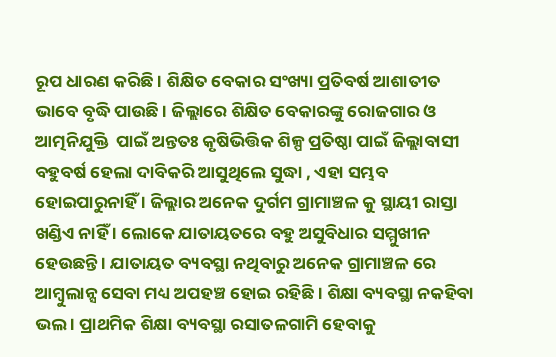ରୂପ ଧାରଣ କରିଛି । ଶିକ୍ଷିତ ବେକାର ସଂଖ୍ୟା ପ୍ରତିବର୍ଷ ଆଶାତୀତ ଭାବେ ବୃଦ୍ଧି ପାଉଛି । ଜିଲ୍ଲାରେ ଶିକ୍ଷିତ ବେକାରଙ୍କୁ ରୋଜଗାର ଓ  ଆତ୍ମନିଯୁକ୍ତି  ପାଇଁ ଅନ୍ତତଃ କୃଷିଭିତ୍ତିକ ଶିଳ୍ପ ପ୍ରତିଷ୍ଠା ପାଇଁ ଜିଲ୍ଲାବାସୀ ବହୁବର୍ଷ ହେଲା ଦାବିକରି ଆସୁଥିଲେ ସୁଦ୍ଧା , ଏହା ସମ୍ଭବ ହୋଇପାରୁନାହିଁ । ଜିଲ୍ଲାର ଅନେକ ଦୁର୍ଗମ ଗ୍ରାମାଞ୍ଚଳ କୁ ସ୍ଥାୟୀ ରାସ୍ତା ଖଣ୍ଡିଏ ନାହିଁ । ଲୋକେ ଯାତାୟତରେ ବହୁ ଅସୁବିଧାର ସମ୍ମୁଖୀନ ହେଉଛନ୍ତି । ଯାତାୟତ ବ୍ୟବସ୍ଥା ନଥିବାରୁ ଅନେକ ଗ୍ରାମାଞ୍ଚଳ ରେ ଆମ୍ବୁଲାନ୍ସ ସେବା ମଧ୍ୟ ଅପହଞ୍ଚ ହୋଇ ରହିଛି । ଶିକ୍ଷା ବ୍ୟବସ୍ଥା ନକହିବା ଭଲ । ପ୍ରାଥମିକ ଶିକ୍ଷା ବ୍ୟବସ୍ଥା ରସାତଳଗାମି ହେବାକୁ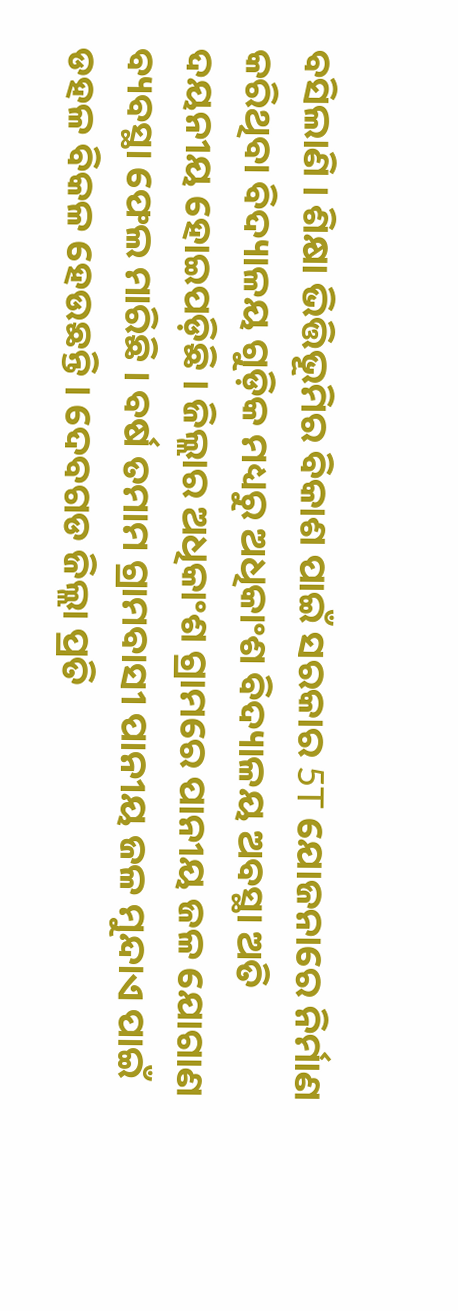ବସିଲାଣି । ଶିକ୍ଷା ଭିତ୍ତିଭୂମିର ବିକାଶ ପାଇଁ ସରକାର 5T ଯୋଜନାରେ ନିର୍ମାଣ କରିଥିବା ବିଦ୍ୟାଳୟ ଗୁଡ଼ିକ ମଧ୍ୟରୁ ଅଧିକାଂଶ ବିଦ୍ୟାଳୟ ଅବସ୍ଥା ଅତି ଦୟନୀୟ ହୋଇପଡ଼ିଛି । ଜିଲ୍ଲାର ଅଧିକାଂଶ ଗ୍ରାମରେ ପାନୀୟ ଜଳ ଯୋଗାଣ ବ୍ୟବସ୍ଥା ଫେଲ ମାରିଛି । ବର୍ଷ ତମାମ ଗ୍ରାମବାସୀ ପାନୀୟ ଜଳ ମୁନ୍ଦାଏ ପାଇଁ ଡହଳ ବିକଳ ହେଉଛନ୍ତି । ଦେବଗଡ ଜିଲ୍ଲା ପ୍ରତି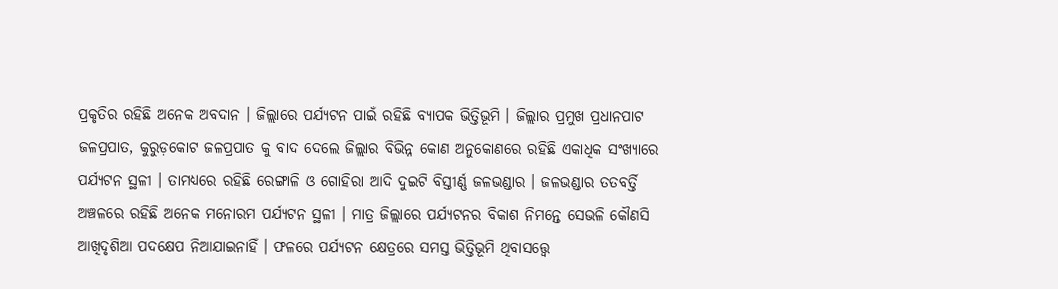ପ୍ରକୃତିର ରହିଛି ଅନେକ ଅବଦାନ । ଜିଲ୍ଲାରେ ପର୍ଯ୍ୟଟନ ପାଇଁ ରହିଛି ବ୍ୟାପକ ଭିତ୍ତିଭୂମି । ଜିଲ୍ଲାର ପ୍ରମୁଖ ପ୍ରଧାନପାଟ ଜଳପ୍ରପାତ, କୁରୁଡ଼କୋଟ ଜଳପ୍ରପାତ କୁ ବାଦ ଦେଲେ ଜିଲ୍ଲାର ବିଭିନ୍ନ କୋଣ ଅନୁକୋଣରେ ରହିଛି ଏକାଧିକ ସଂଖ୍ୟାରେ ପର୍ଯ୍ୟଟନ ସ୍ଥଳୀ । ତାମଧ୍ୟରେ ରହିଛି ରେଙ୍ଗାଳି ଓ ଗୋହିରା ଆଦି ଦୁଇଟି ବିସ୍ତୀର୍ଣ୍ଣ ଜଳଭଣ୍ଡାର । ଜଳଭଣ୍ଡାର ତତବର୍ତ୍ତି ଅଞ୍ଚଳରେ ରହିଛି ଅନେକ ମନୋରମ ପର୍ଯ୍ୟଟନ ସ୍ଥଳୀ । ମାତ୍ର ଜିଲ୍ଲାରେ ପର୍ଯ୍ୟଟନର ବିକାଶ ନିମନ୍ତେ ସେଭଳି କୌଣସି ଆଖିଦୃଶିଆ ପଦକ୍ଷେପ ନିଆଯାଇନାହିଁ । ଫଳରେ ପର୍ଯ୍ୟଟନ କ୍ଷେତ୍ରରେ ସମସ୍ତ ଭିତ୍ତିଭୂମି ଥିବାସତ୍ତ୍ୱେ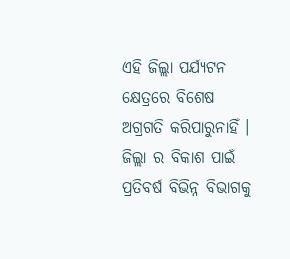ଏହି ଜିଲ୍ଲା ପର୍ଯ୍ୟଟନ କ୍ଷେତ୍ରରେ ବିଶେଷ ଅଗ୍ରଗତି କରିପାରୁନାହିଁ ।  ଜିଲ୍ଲା ର ବିକାଶ ପାଇଁ ପ୍ରତିବର୍ଷ ବିଭିନ୍ନ ବିଭାଗକୁ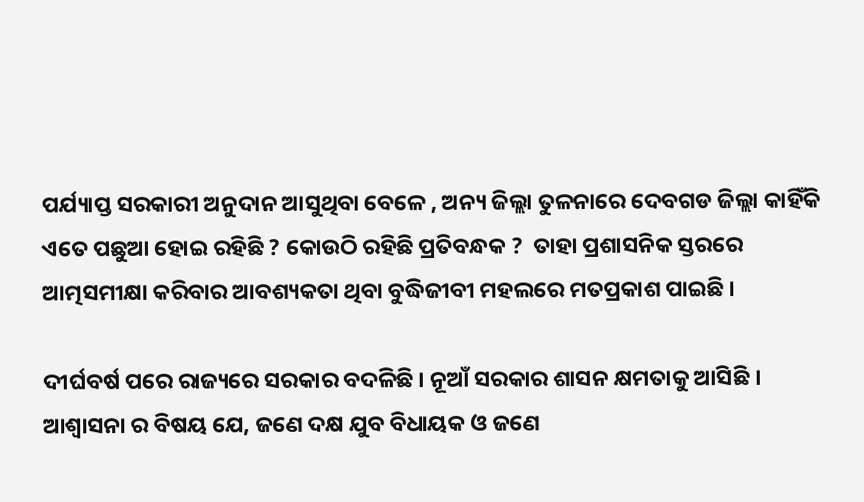ପର୍ଯ୍ୟାପ୍ତ ସରକାରୀ ଅନୁଦାନ ଆସୁଥିବା ବେଳେ , ଅନ୍ୟ ଜିଲ୍ଲା ତୁଳନାରେ ଦେବଗଡ ଜିଲ୍ଲା କାହିଁକି ଏତେ ପଛୁଆ ହୋଇ ରହିଛି ? କୋଉଠି ରହିଛି ପ୍ରତିବନ୍ଧକ ?  ତାହା ପ୍ରଶାସନିକ ସ୍ତରରେ ଆତ୍ମସମୀକ୍ଷା କରିବାର ଆବଶ୍ୟକତା ଥିବା ବୁଦ୍ଧିଜୀବୀ ମହଲରେ ମତପ୍ରକାଶ ପାଇଛି ।

ଦୀର୍ଘବର୍ଷ ପରେ ରାଜ୍ୟରେ ସରକାର ବଦଳିଛି । ନୂଆଁ ସରକାର ଶାସନ କ୍ଷମତାକୁ ଆସିଛି । ଆଶ୍ୱାସନା ର ବିଷୟ ଯେ, ଜଣେ ଦକ୍ଷ ଯୁବ ବିଧାୟକ ଓ ଜଣେ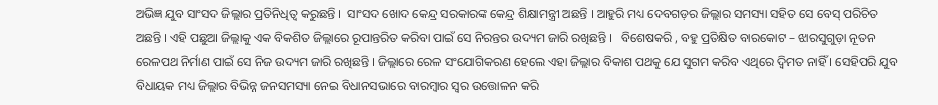ଅଭିଜ୍ଞ ଯୁବ ସାଂସଦ ଜିଲ୍ଲାର ପ୍ରତିନିଧିତ୍ଵ କରୁଛନ୍ତି ।  ସାଂସଦ ଖୋଦ କେନ୍ଦ୍ର ସରକାରଙ୍କ କେନ୍ଦ୍ର ଶିକ୍ଷାମନ୍ତ୍ରୀ ଅଛନ୍ତି । ଆହୁରି ମଧ୍ୟ ଦେବଗଡ଼ର ଜିଲ୍ଲାର ସମସ୍ୟା ସହିତ ସେ ବେସ୍ ପରିଚିତ ଅଛନ୍ତି । ଏହି ପଛୁଆ ଜିଲ୍ଲାକୁ ଏକ ବିକଶିତ ଜିଲ୍ଲାରେ ରୂପାନ୍ତରିତ କରିବା ପାଇଁ ସେ ନିରନ୍ତର ଉଦ୍ୟମ ଜାରି ରଖିଛନ୍ତି ।   ବିଶେଷକରି , ବହୁ ପ୍ରତିକ୍ଷିତ ବାରକୋଟ – ଝାରସୁଗୁଡ଼ା ନୂତନ ରେଳପଥ ନିର୍ମାଣ ପାଇଁ ସେ ନିଜ ଉଦ୍ୟମ ଜାରି ରଖିଛନ୍ତି । ଜିଲ୍ଲାରେ ରେଳ ସଂଯୋଗିକରଣ ହେଲେ ଏହା ଜିଲ୍ଲାର ବିକାଶ ପଥକୁ ଯେ ସୁଗମ କରିବ ଏଥିରେ ଦ୍ବିମତ ନାହିଁ । ସେହିପରି ଯୁବ ବିଧାୟକ ମଧ୍ୟ ଜିଲ୍ଲାର ବିଭିନ୍ନ ଜନସମସ୍ୟା ନେଇ ବିଧାନସଭାରେ ବାରମ୍ବାର ସ୍ୱର ଉତ୍ତୋଳନ କରି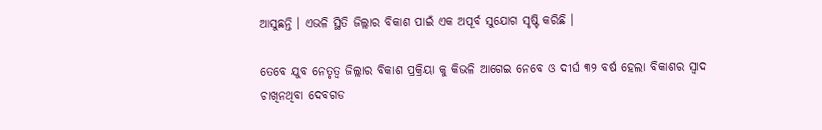ଆସୁଛନ୍ତି । ଏଭଳି ସ୍ଥିତି ଜିଲ୍ଲାର ବିକାଶ ପାଇଁ ଏକ ଅପୂର୍ବ ସୁଯୋଗ ସୃଷ୍ଟି କରିଛି ।

ତେବେ ଯୁବ ନେତୃତ୍ବ ଜିଲ୍ଲାର ବିକାଶ ପ୍ରକ୍ରିୟା କୁ କିଭଳି ଆଗେଇ ନେବେ ଓ ଦୀର୍ଘ ୩୨ ବର୍ଷ ହେଲା ବିକାଶର ସ୍ଵାଦ ଚାଖିନଥିବା ଦେବଗଡ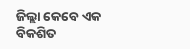ଜିଲ୍ଲା କେବେ ଏକ ବିକଶିତ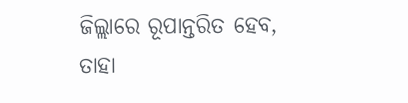ଜିଲ୍ଲାରେ ରୂପାନ୍ତରିତ ହେବ,  ତାହା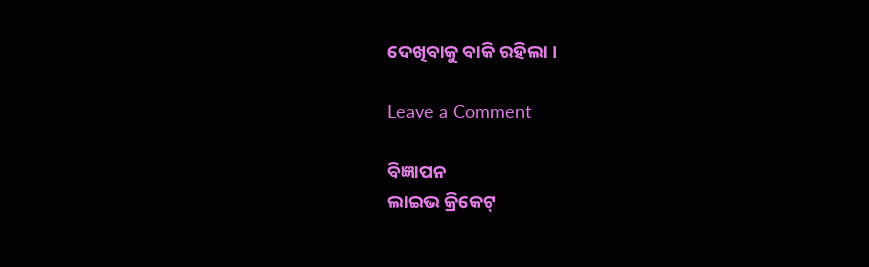ଦେଖିବାକୁ ବାକି ରହିଲା ।

Leave a Comment

ବିଜ୍ଞାପନ
ଲାଇଭ କ୍ରିକେଟ୍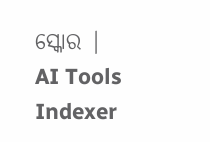ସ୍କୋର |
AI Tools Indexer